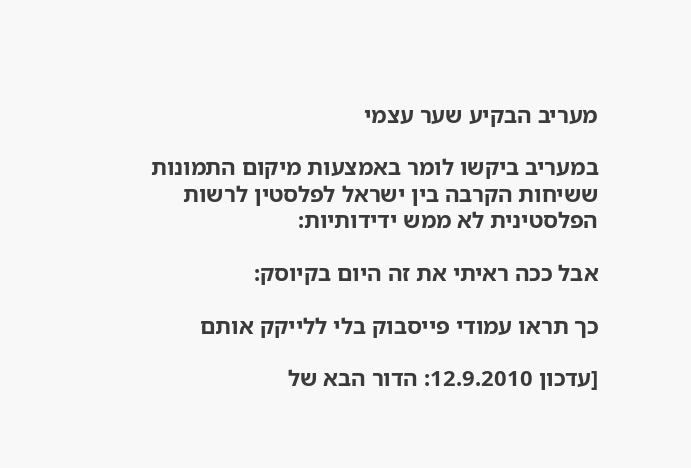מעריב הבקיע שער עצמי

במעריב ביקשו לומר באמצעות מיקום התמונות ששיחות הקרבה בין ישראל לפלסטין לרשות הפלסטינית לא ממש ידידותיות:

אבל ככה ראיתי את זה היום בקיוסק:

כך תראו עמודי פייסבוק בלי ללייקק אותם

[עדכון 12.9.2010: הדור הבא של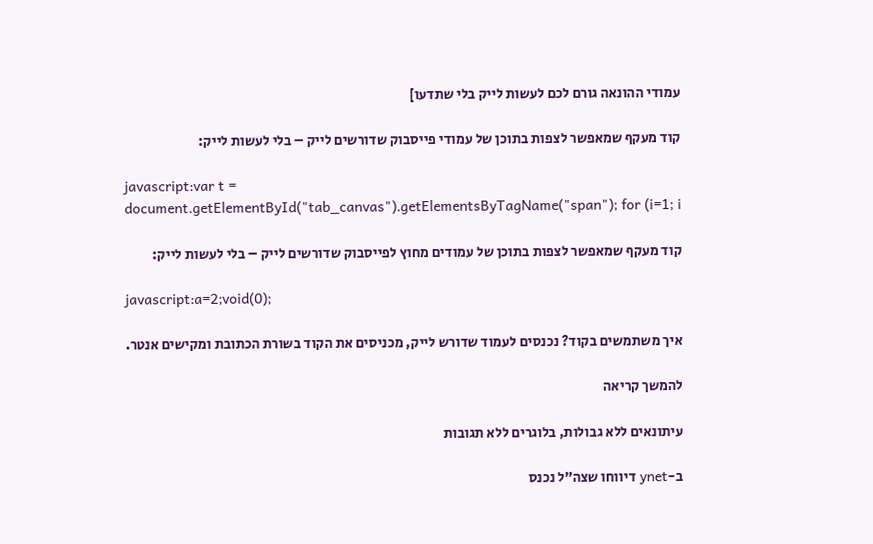עמודי ההונאה גורם לכם לעשות לייק בלי שתדעו]

קוד מעקף שמאפשר לצפות בתוכן של עמודי פייסבוק שדורשים לייק – בלי לעשות לייק:

javascript:var t = document.getElementById("tab_canvas").getElementsByTagName("span"); for (i=1; i

קוד מעקף שמאפשר לצפות בתוכן של עמודים מחוץ לפייסבוק שדורשים לייק – בלי לעשות לייק:

javascript:a=2;void(0);

איך משתמשים בקוד? נכנסים לעמוד שדורש לייק, מכניסים את הקוד בשורת הכתובת ומקישים אנטר.

להמשך קריאה

עיתונאים ללא גבולות, בלוגרים ללא תגובות

ב-ynet דיווחו שצה”ל נכנס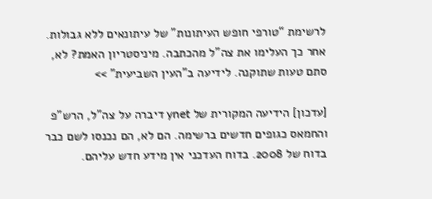לרשימת “טורפי חופש העיתונות” של עיתונאים ללא גבולות. אחר כך העלימו את צה”ל מהכתבה. מיניסטריון האמת? לא, סתם טעות שתוקנה. לידיעה ב”העין השביעית” >>

[עדכון] הידיעה המקורית של ynet דיברה על צה”ל, הרש”פ והחמאס כגופים חדשים ברשימה. הם לא, הם נכנסו לשם כבר בדוח של 2008. בדוח העדכני אין מידע חדש עליהם.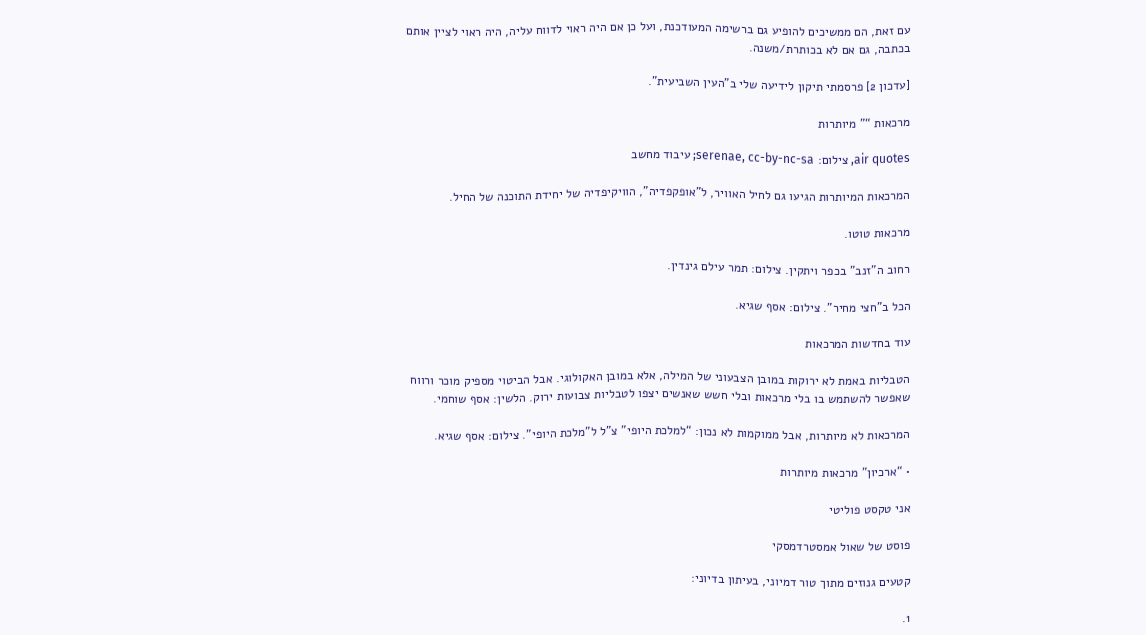עם זאת, הם ממשיכים להופיע גם ברשימה המעודכנת, ועל כן אם היה ראוי לדווח עליה, היה ראוי לציין אותם בכתבה, גם אם לא בכותרת/משנה.

[עדכון 2] פרסמתי תיקון לידיעה שלי ב”העין השביעית”.

מרכאות “” מיותרות

air quotes, צילום: serenae, cc-by-nc-sa; עיבוד מחשב

המרכאות המיותרות הגיעו גם לחיל האוויר, ל”אופקפדיה”, הוויקיפדיה של יחידת התוכנה של החיל.

מרכאות טוטו.

רחוב ה”זנב” בכפר ויתקין. צילום: תמר עילם גינדין.

הכל ב”חצי מחיר”. צילום: אסף שגיא.

עוד בחדשות המרכאות

הטבליות באמת לא ירוקות במובן הצבעוני של המילה, אלא במובן האקולוגי. אבל הביטוי מספיק מוכר ורווח שאפשר להשתמש בו בלי מרכאות ובלי חשש שאנשים יצפו לטבליות צבועות ירוק. הלשין: אסף שוחמי.

המרכאות לא מיותרות, אבל ממוקמות לא נכון: “למלכת היופי” צ”ל ל”מלכת היופי”. צילום: אסף שגיא.

• “ארכיון” מרכאות מיותרות

אני טקסט פוליטי

פוסט של שאול אמסטרדמסקי

קטעים גנוזים מתוך טור דמיוני, בעיתון בדיוני:

1.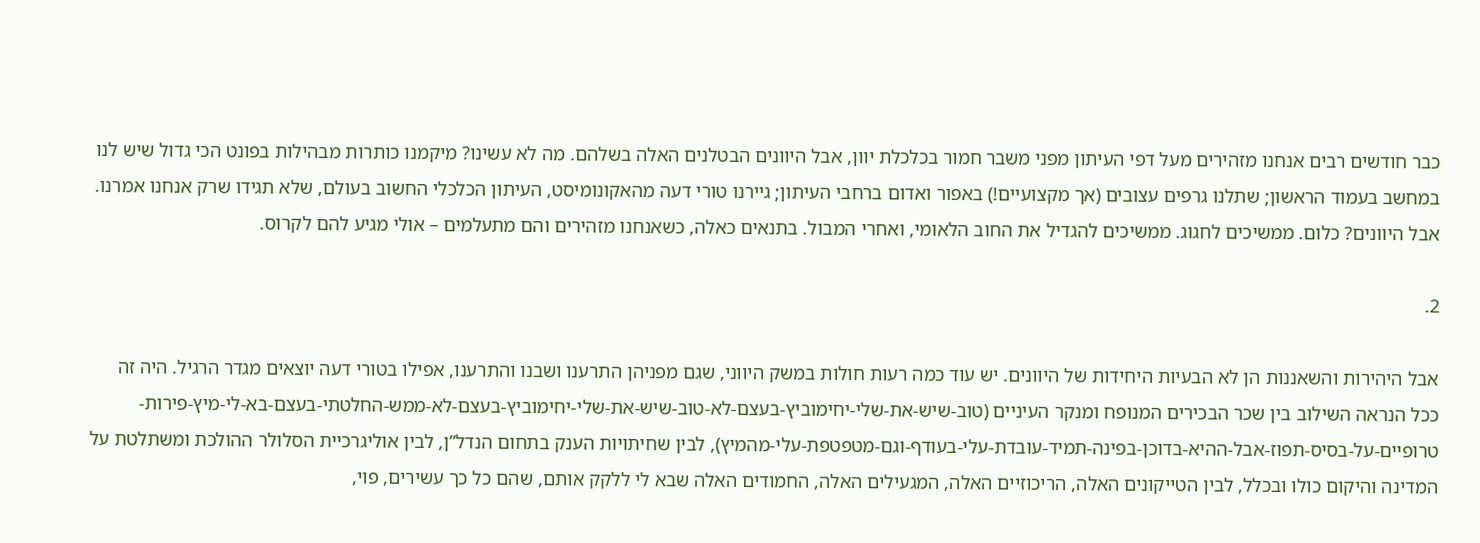כבר חודשים רבים אנחנו מזהירים מעל דפי העיתון מפני משבר חמור בכלכלת יוון, אבל היוונים הבטלנים האלה בשלהם. מה לא עשינו? מיקמנו כותרות מבהילות בפונט הכי גדול שיש לנו במחשב בעמוד הראשון; שתלנו גרפים עצובים (אך מקצועיים!) באפור ואדום ברחבי העיתון; גיירנו טורי דעה מהאקונומיסט, העיתון הכלכלי החשוב בעולם, שלא תגידו שרק אנחנו אמרנו. אבל היוונים? כלום. ממשיכים לחגוג. ממשיכים להגדיל את החוב הלאומי, ואחרי המבול. בתנאים כאלה, כשאנחנו מזהירים והם מתעלמים – אולי מגיע להם לקרוס.

2.

אבל היהירות והשאננות הן לא הבעיות היחידות של היוונים. יש עוד כמה רעות חולות במשק היווני, שגם מפניהן התרענו ושבנו והתרענו, אפילו בטורי דעה יוצאים מגדר הרגיל. היה זה ככל הנראה השילוב בין שכר הבכירים המנופח ומנקר העיניים (טוב-שיש-את-שלי-יחימוביץ-בעצם-לא-טוב-שיש-את-שלי-יחימוביץ-בעצם-לא-ממש-החלטתי-בעצם-בא-לי-מיץ-פירות-טרופיים-על-בסיס-תפוז-אבל-ההיא-בדוכן-בפינה-תמיד-עובדת-עלי-בעודף-וגם-מטפטפת-עלי-מהמיץ), לבין שחיתויות הענק בתחום הנדל”ן, לבין אוליגרכיית הסלולר ההולכת ומשתלטת על המדינה והיקום כולו ובכלל, לבין הטייקונים האלה, הריכוזיים האלה, המגעילים האלה, החמודים האלה שבא לי ללקק אותם, שהם כל כך עשירים, פוי,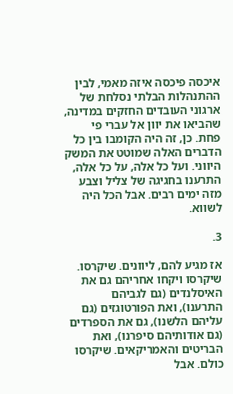איכסה פיכסה איזה מאמי, לבין ההתנהלות הבלתי נסלחת של ארגוני העובדים החזקים במדינה, שהביאו את יוון אל עברי פי פחת. כן, זה היה הקומבו בין כל הדברים האלה שמוטט את המשק היווני. ועל כל אלה, על כל אלה, התרענו בחגיגה של צליל וצבע מזה ימים רבים. אבל הכל היה לשווא.

3.

אז מגיע להם, ליוונים. שיקרסו. שיקרסו ויקחו אחריהם גם את האיסלנדים (גם לגביהם התרענו), ואת הפורטוגזים (גם עליהם הלשנו), גם את הספרדים (גם אודותיהם סיפרנו), ואת הבריטים והאמריקאים. שיקרסו כולם. אבל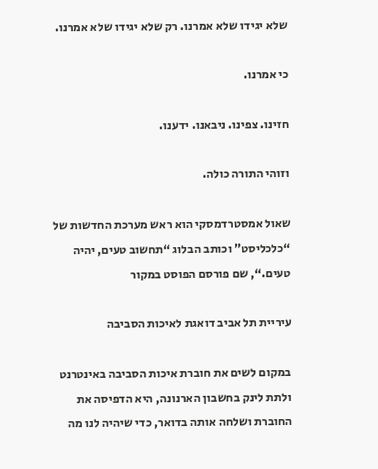שלא יגידו שלא אמרנו. רק שלא יגידו שלא אמרנו.

כי אמרנו.

חזינו. צפינו. ניבאנו. ידענו.

וזוהי התורה כולה.

שאול אמסטרדמסקי הוא ראש מערכת החדשות של “כלכליסט” וכותב הבלוג “תחשוב טעים, יהיה טעים.“, שם פורסם הפוסט במקור

עיריית תל אביב דואגת לאיכות הסביבה

במקום לשים את חוברת איכות הסביבה באינטרנט ולתת לינק בחשבון הארנונה, היא הדפיסה את החוברת ושלחה אותה בדואר, כדי שיהיה לנו מה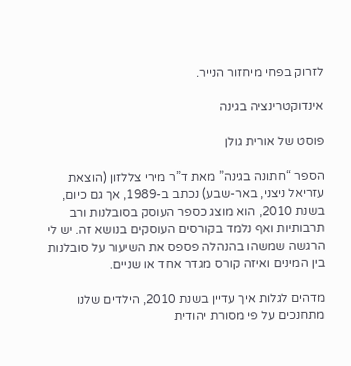לזרוק בפחי מיחזור הנייר.

אינדוקטרינציה בגינה

פוסט של אורית גולן

הספר “חתונה בגינה” מאת ד”ר מירי צללזון (הוצאת עזריאל ניצני, באר-שבע) נכתב ב-1989, אך גם כיום, בשנת 2010, הוא מוצג כספר העוסק בסובלנות ורב תרבותיות ואף נלמד בקורסים העוסקים בנושא זה. יש לי הרגשה שמשהו בהנהלה פספס את השיעור על סובלנות בין המינים ואיזה קורס מגדר אחד או שניים.

מדהים לגלות איך עדיין בשנת 2010, הילדים שלנו מתחנכים על פי מסורת יהודית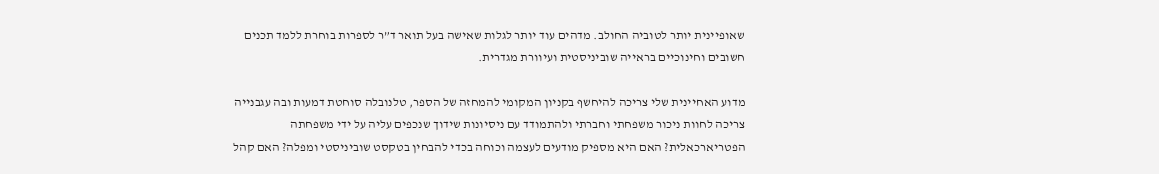שאופיינית יותר לטוביה החולב. מדהים עוד יותר לגלות שאישה בעל תואר ד”ר לספרות בוחרת ללמד תכנים חשובים וחינוכיים בראייה שוביניסטית ועיוורת מגדרית.

מדוע האחיינית שלי צריכה להיחשף בקניון המקומי להמחזה של הספר, טלנובלה סוחטת דמעות ובה עגבנייה צריכה לחוות ניכור משפחתי וחברתי ולהתמודד עם ניסיונות שידוך שנכפים עליה על ידי משפחתה הפטריארכאלית? האם היא מספיק מודעים לעצמה וכוחה בכדי להבחין בטקסט שוביניסטי ומפלה? האם קהל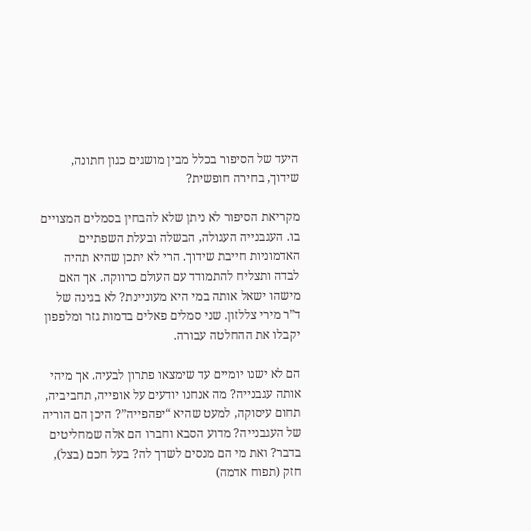היעד של הסיפור בכלל מבין מושגים כגון חתונה, שידוך, בחירה חופשית?

מקריאת הסיפור לא ניתן שלא להבחין בסמלים המצויים בו. העגבנייה העגולה, הבשלה ובעלת השפתיים האדמוניות חייבת שידוך. הרי לא יתכן שהיא תהיה לבדה ותצליח להתמודד עם העולם כרווקה. אך האם מישהו ישאל אותה במי היא מעוניינת? לא בגינה של ד”ר מירי צללזון. שני סמלים פאלים בדמות גזר ומלפפון יקבלו את ההחלטה עבורה.

הם לא ישנו יומיים עד שימצאו פתרון לבעיה. אך מיהי אותה עגבנייה? מה אנחנו יודעים על אופייה, תחביביה, תחום עיסוקה, למעט שהיא “יפהפייה”? היכן הם הוריה של העגבנייה? מדוע הסבא וחברו הם אלה שמחליטים בדבר? ואת מי הם מנסים לשדך לה? בעל חכם (בצל), חזק (תפוח אדמה)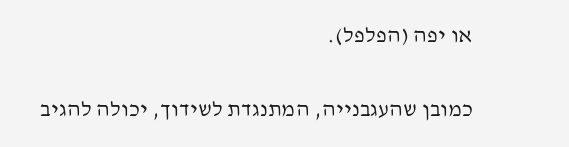או יפה (הפלפל).

כמובן שהעגבנייה, המתנגדת לשידוך, יכולה להגיב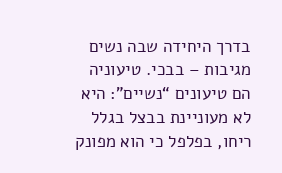בדרך היחידה שבה נשים מגיבות – בבכי. טיעוניה הם טיעונים “נשיים”: היא לא מעוניינת בבצל בגלל ריחו, בפלפל כי הוא מפונק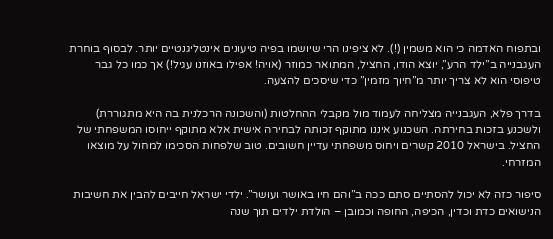ובתפוח האדמה כי הוא משמין (!). לא ציפינו הרי שיושמו בפיה טיעונים אינטליגנטיים יותר. לבסוף בוחרת העגבנייה ב”ילד הרע”, יוצא הודו, החציל, המתואר כמוזר (אויה! אפילו באוזנו עגיל!) אך כמו כל גבר טיפוסי הוא לא צריך יותר מ”חיוך מזמין” כדי שיסכים להצעה.

בדרך פלא, העגבנייה מצליחה לעמוד מול מקבלי ההחלטות (והשכונה הרכלנית בה היא מתגוררת) ולשכנע בזכות בחירתה. השכנוע איננו מתוקף זכותה לבחירה אישית אלא מתוקף ייחוסו המשפחתי של החציל. בישראל 2010 קשרים ויחוס משפחתי עדיין חשובים. טוב שלפחות הסכימו למחול על מוצאו המזרחי.

סיפור כזה לא יכול להסתיים סתם ככה ב”והם חיו באושר ועושר”. ילדי ישראל חייבים להבין את חשיבות הנישואים כדת וכדין, הכיפה, החופה וכמובן – הולדת ילדים תוך שנה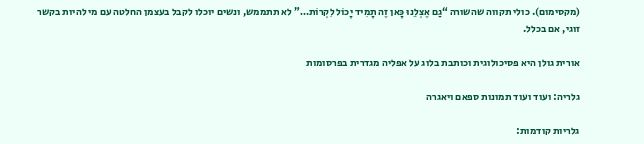(מקסימום). כולי תקווה שהשורה “גַם אֶצְלֵנוּ כָּאן זֶה תָמִיד יָכוֹל לִקְרוֹת…” לא תתממש, ונשים יוכלו לקבל בעצמן החלטה עם מי להיות בקשר זוגי, אם בכלל.

אורית גולן היא פסיכולוגית וכותבת בלוג על אפליה מגדרית בפרסומות

גלריה: ועוד ועוד תמונות ספאם ויאגרה

גלריות קודמות: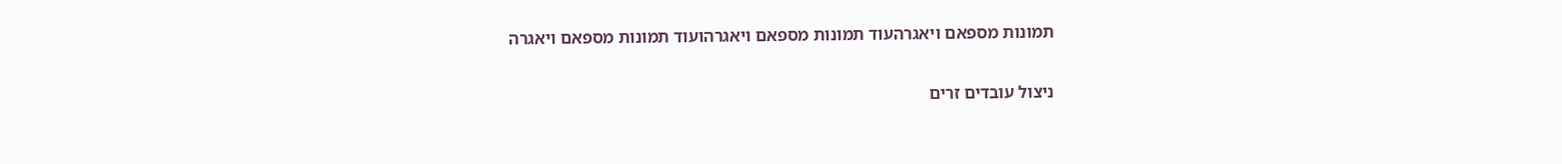תמונות מספאם ויאגרהעוד תמונות מספאם ויאגרהועוד תמונות מספאם ויאגרה

ניצול עובדים זרים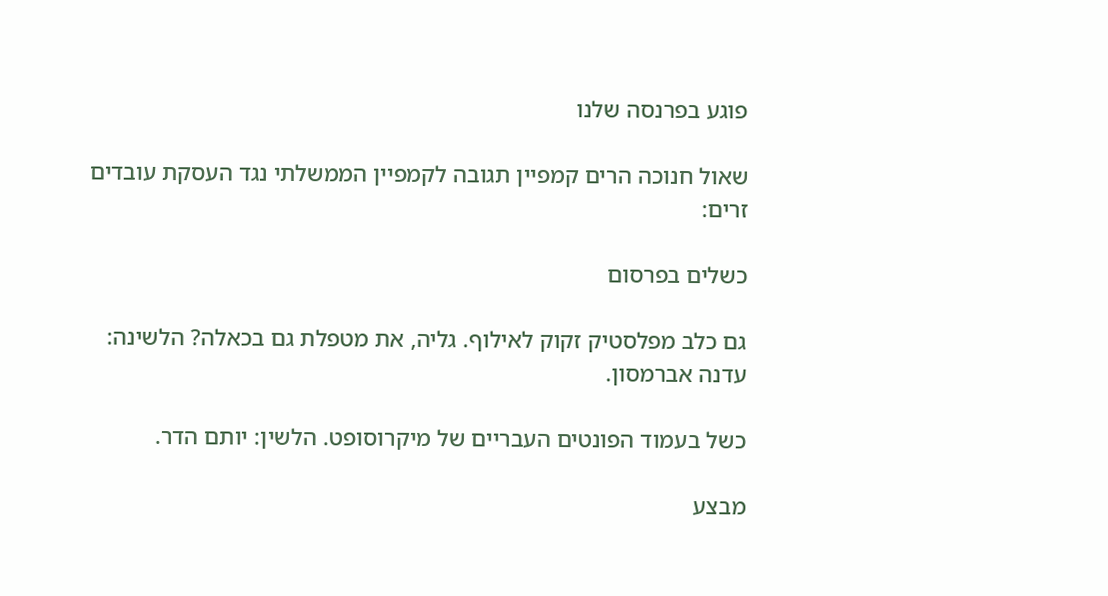פוגע בפרנסה שלנו

שאול חנוכה הרים קמפיין תגובה לקמפיין הממשלתי נגד העסקת עובדים זרים:

כשלים בפרסום

גם כלב מפלסטיק זקוק לאילוף. גליה, את מטפלת גם בכאלה? הלשינה: עדנה אברמסון.

כשל בעמוד הפונטים העבריים של מיקרוסופט. הלשין: יותם הדר.

מבצע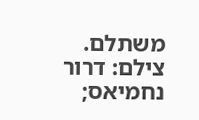משתלם. צילם: דרור נחמיאס;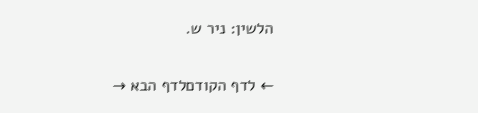הלשין: ניר ש.

← לדף הקודםלדף הבא →